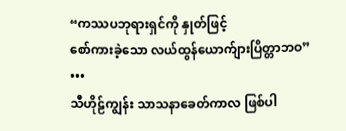“ကဿပဘုရားရှင်ကို နှုတ်ဖြင့်
စော်ကားခဲ့သော လယ်ထွန်ယောက်ျားပြိတ္တာဘဝ”
•••
သီဟိုဠ်ကျွန်း သာသနာခေတ်ကာလ ဖြစ်ပါ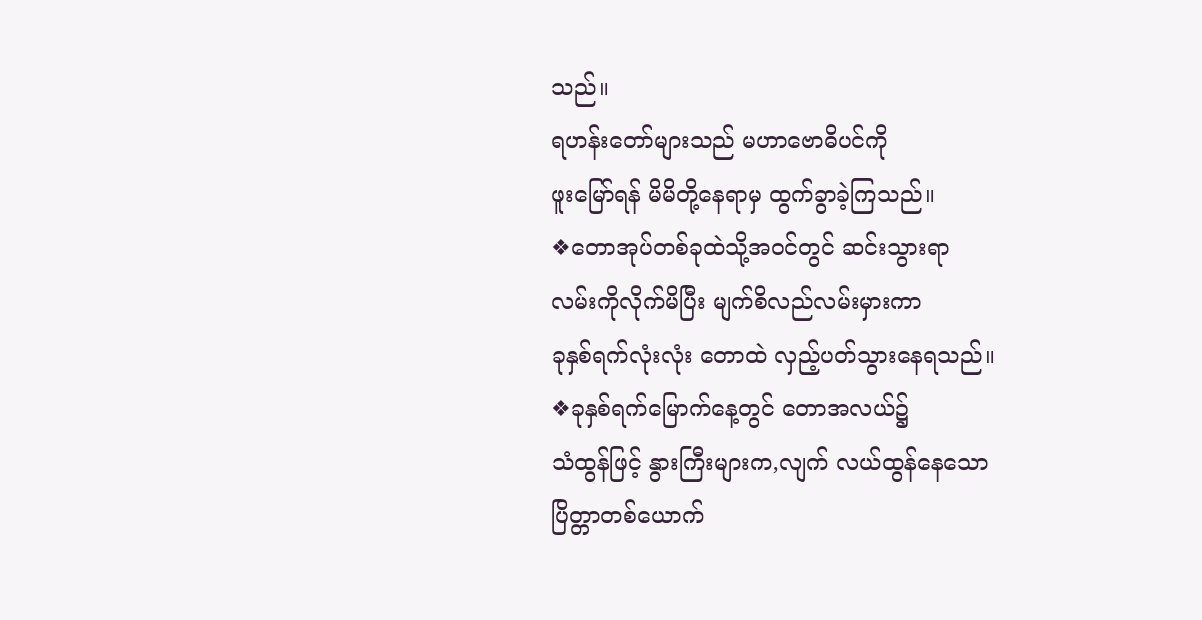သည်။
ရဟန်းတော်များသည် မဟာဗောဓိပင်ကို
ဖူးမြော်ရန် မိမိတို့နေရာမှ ထွက်ခွာခဲ့ကြသည်။
❖တောအုပ်တစ်ခုထဲသို့အဝင်တွင် ဆင်းသွားရာ
လမ်းကိုလိုက်မိပြီး မျက်စိလည်လမ်းမှားကာ
ခုနှစ်ရက်လုံးလုံး တောထဲ လှည့်ပတ်သွားနေရသည်။
❖ခုနှစ်ရက်မြောက်နေ့တွင် တောအလယ်၌
သံထွန်ဖြင့် နွားကြီးများက,လျက် လယ်ထွန်နေသော
ပြိတ္တာတစ်ယောက်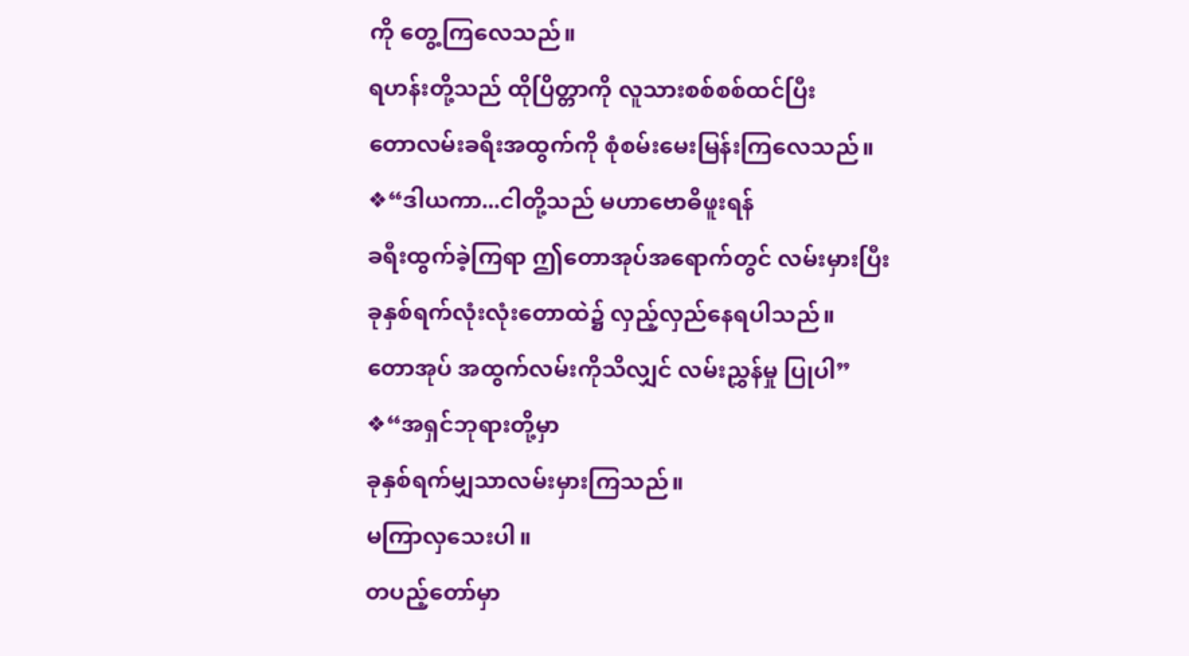ကို တွေ့ကြလေသည်။
ရဟန်းတို့သည် ထိုပြိတ္တာကို လူသားစစ်စစ်ထင်ပြီး
တောလမ်းခရီးအထွက်ကို စုံစမ်းမေးမြန်းကြလေသည်။
❖“ဒါယကာ...ငါတို့သည် မဟာဗောဓိဖူးရန်
ခရီးထွက်ခဲ့ကြရာ ဤတောအုပ်အရောက်တွင် လမ်းမှားပြီး
ခုနှစ်ရက်လုံးလုံးတောထဲ၌ လှည့်လှည်နေရပါသည်။
တောအုပ် အထွက်လမ်းကိုသိလျှင် လမ်းညွှန်မှု ပြုပါ”
❖“အရှင်ဘုရားတို့မှာ
ခုနှစ်ရက်မျှသာလမ်းမှားကြသည်။
မကြာလှသေးပါ။
တပည့်တော်မှာ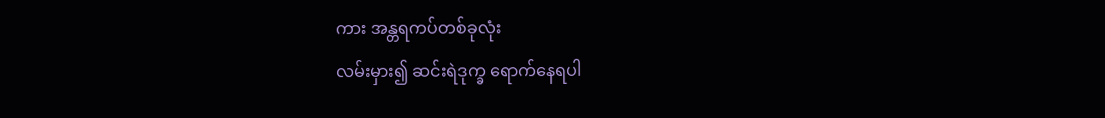ကား အန္တရကပ်တစ်ခုလုံး
လမ်းမှား၍ ဆင်းရဲဒုက္ခ ရောက်နေရပါ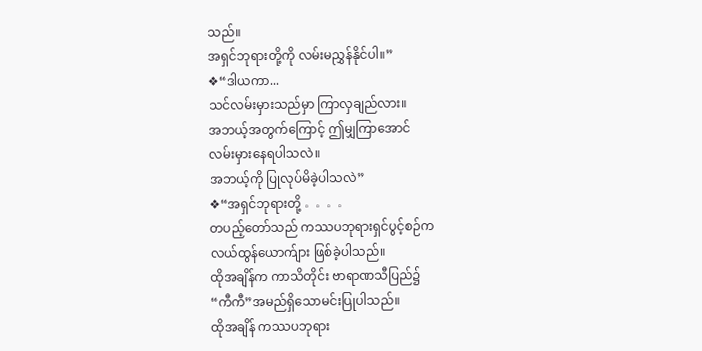သည်။
အရှင်ဘုရားတို့ကို လမ်းမညွှန်နိုင်ပါ။”
❖“ဒါယကာ...
သင်လမ်းမှားသည်မှာ ကြာလှချည်လား။
အဘယ့်အတွက်ကြောင့် ဤမျှကြာအောင်
လမ်းမှားနေရပါသလဲ။
အဘယ့်ကို ပြုလုပ်မိခဲ့ပါသလဲ”
❖“အရှင်ဘုရားတို့ 。。。。
တပည့်တော်သည် ကဿပဘုရားရှင်ပွင့်စဉ်က
လယ်ထွန်ယောက်ျား ဖြစ်ခဲ့ပါသည်။
ထိုအချိန်က ကာသိတိုင်း ဗာရာဏသီပြည်၌
“ကီကီ”အမည်ရှိသောမင်းပြုပါသည်။
ထိုအချိန် ကဿပဘုရား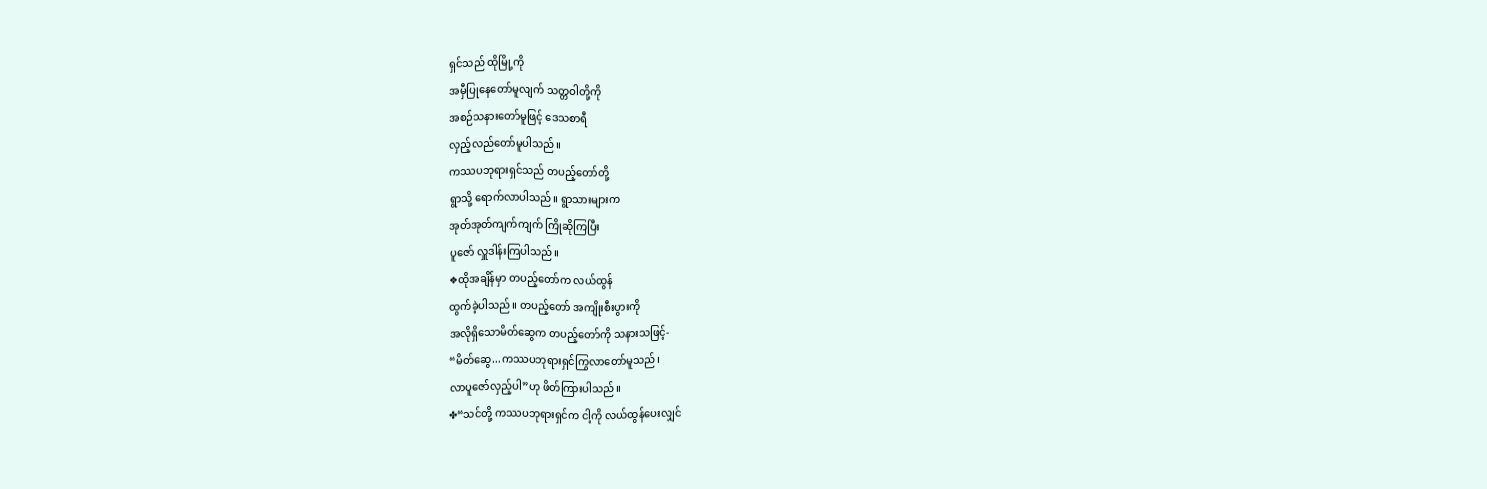ရှင်သည် ထိုမြို့ကို
အမှီပြုနေတော်မူလျက် သတ္တဝါတို့ကို
အစဉ်သနားတော်မူဖြင့် ဒေသစာရီ
လှည့်လည်တော်မူပါသည်။
ကဿပဘုရားရှင်သည် တပည့်တော်တို့
ရွာသို့ ရောက်လာပါသည်။ ရွာသားများက
အုတ်အုတ်ကျက်ကျက် ကြိုဆိုကြပြီး
ပူဇော် လှူဒါန်းကြပါသည်။
❖ထိုအချိန်မှာ တပည့်တော်က လယ်ထွန်
ထွက်ခဲ့ပါသည်။ တပည့်တော် အကျိုးစီးပွားကို
အလိုရှိသောမိတ်ဆွေက တပည့်တော်ကို သနားသဖြင့်-
“မိတ်ဆွေ...ကဿပဘုရားရှင်ကြွလာတော်မူသည်၊
လာပူဇော်လှည့်ပါ”ဟု ဖိတ်ကြားပါသည်။
✤“သင်တို့ ကဿပဘုရားရှင်က ငါ့ကို လယ်ထွန်ပေးလျှင်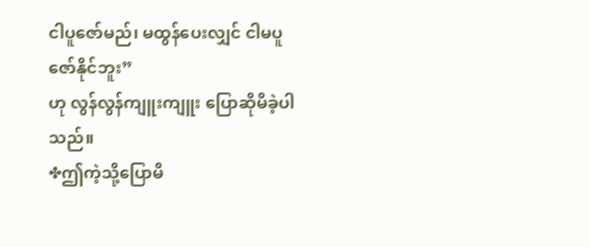ငါပူဇော်မည်၊ မထွန်ပေးလျှင် ငါမပူဇော်နိုင်ဘူး”
ဟု လွန်လွန်ကျူးကျူး ပြောဆိုမိခဲ့ပါသည်။
✤ဤကဲ့သို့ပြောမိ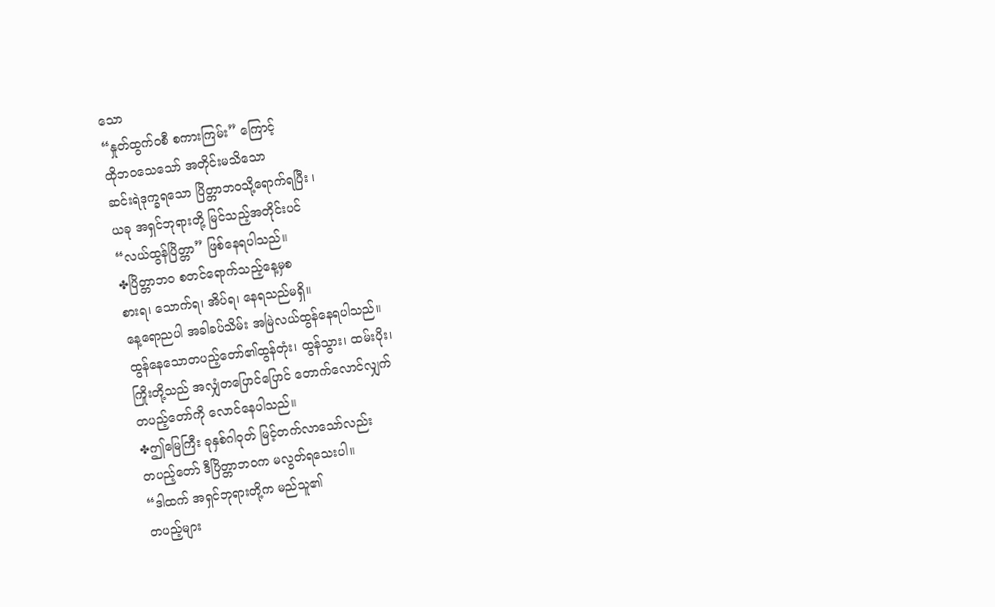သော
“နှုတ်ထွက်ဝစီ စကားကြမ်း” ကြောင့်
ထိုဘဝသေသော် အတိုင်းမသိသော
ဆင်းရဲဒုက္ခရသော ပြိတ္တာဘဝသို့ရောက်ရပြီး ၊
ယခု အရှင်ဘုရားတို့ မြင်သည့်အတိုင်းပင်
“လယ်ထွန်ပြိတ္တာ” ဖြစ်နေရပါသည်။
✤ပြိတ္တာဘဝ စတင်ရောက်သည့်နေ့မှစ
စားရ၊ သောက်ရ၊ အိပ်ရ၊ နေရသည်မရှိ။
နေ့ရောညပါ အခါခပ်သိမ်း အမြဲလယ်ထွန်နေရပါသည်။
ထွန်နေသောတပည့်တော်၏ထွန်တုံး၊ ထွန်သွား၊ ထမ်းပိုး၊
ကြိုးတို့သည် အလျှံတပြောင်ပြောင် တောက်လောင်လျှက်
တပည့်တော်ကို လောင်နေပါသည်။
✤ဤမြေကြီး ခုနှစ်ဂါဝုတ် မြင့်တက်လာသော်လည်း
တပည့်တော် ဒီပြိတ္တာဘဝက မလွတ်ရသေးပါ။
“ဒါထက် အရှင်ဘုရားတို့က မည်သူ၏
တပည့်များ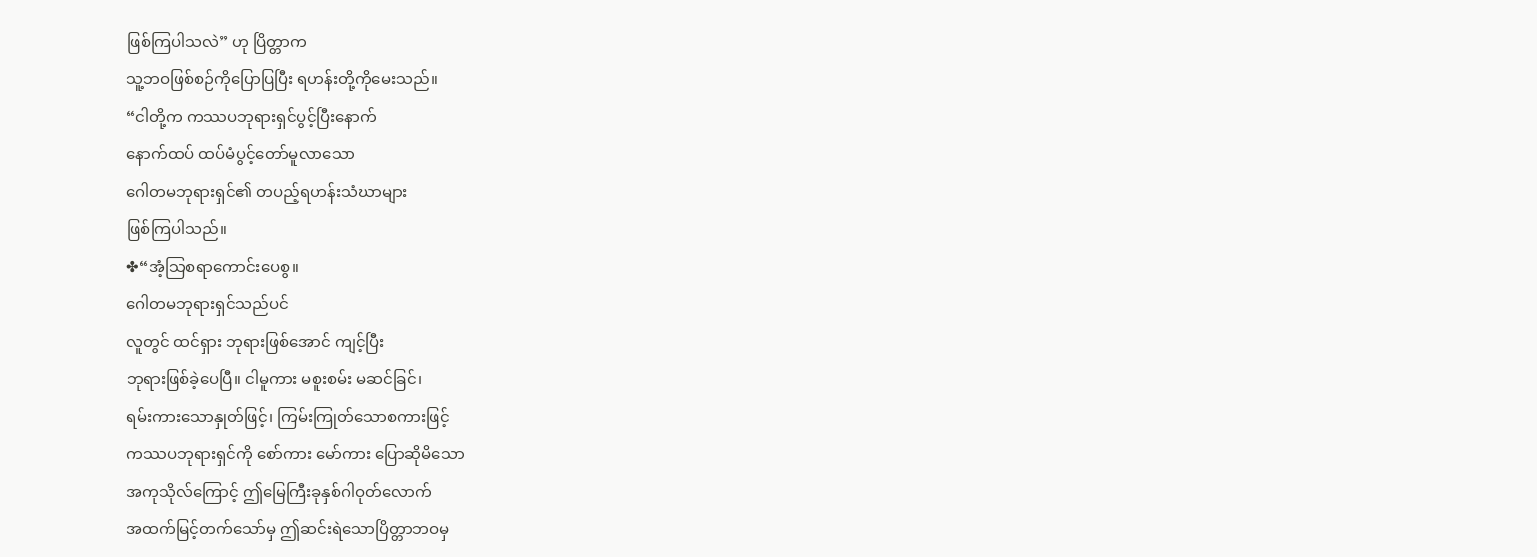ဖြစ်ကြပါသလဲ” ဟု ပြိတ္တာက
သူ့ဘဝဖြစ်စဉ်ကိုပြောပြပြီး ရဟန်းတို့ကိုမေးသည်။
“ငါတို့က ကဿပဘုရားရှင်ပွင့်ပြီးနောက်
နောက်ထပ် ထပ်မံပွင့်တော်မူလာသော
ဂေါတမဘုရားရှင်၏ တပည့်ရဟန်းသံဃာများ
ဖြစ်ကြပါသည်။
✤“အံ့သြစရာကောင်းပေစွ။
ဂေါတမဘုရားရှင်သည်ပင်
လူတွင် ထင်ရှား ဘုရားဖြစ်အောင် ကျင့်ပြီး
ဘုရားဖြစ်ခဲ့ပေပြီ။ ငါမူကား မစူးစမ်း မဆင်ခြင်၊
ရမ်းကားသောနှုတ်ဖြင့်၊ ကြမ်းကြုတ်သောစကားဖြင့်
ကဿပဘုရားရှင်ကို စော်ကား မော်ကား ပြောဆိုမိသော
အကုသိုလ်ကြောင့် ဤမြေကြီးခုနှစ်ဂါဝုတ်လောက်
အထက်မြင့်တက်သော်မှ ဤဆင်းရဲသောပြိတ္တာဘဝမှ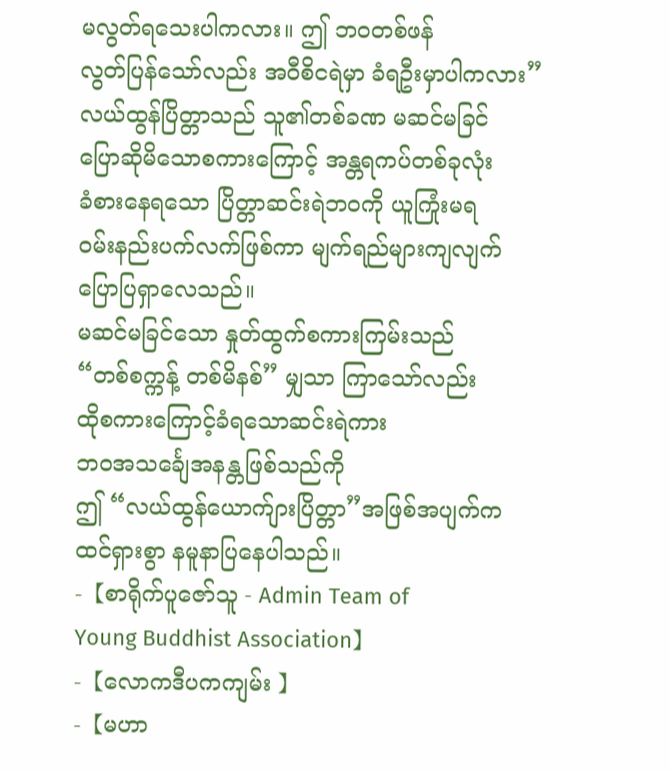မလွတ်ရသေးပါကလား။ ဤ ဘဝတစ်ဖန်
လွတ်ပြန်သော်လည်း အဝီစိငရဲမှာ ခံရဦးမှာပါကလား”
လယ်ထွန်ပြိတ္တာသည် သူ၏တစ်ခဏ မဆင်မခြင်
ပြောဆိုမိသောစကားကြောင့် အန္တရကပ်တစ်ခုလုံး
ခံစားနေရသော ပြိတ္တာဆင်းရဲဘဝကို ယူကြုံးမရ
ဝမ်းနည်းပက်လက်ဖြစ်ကာ မျက်ရည်များကျလျက်
ပြောပြရှာလေသည်။
မဆင်မခြင်သော နှုတ်ထွက်စကားကြမ်းသည်
“တစ်စက္ကန့် တစ်မိနစ်” မျှသာ ကြာသော်လည်း
ထိုစကားကြောင့်ခံရသောဆင်းရဲကား
ဘဝအသင်္ချေအနန္တဖြစ်သည်ကို
ဤ “လယ်ထွန်ယောက်ျားပြိတ္တာ”အဖြစ်အပျက်က
ထင်ရှားစွာ နမူနာပြနေပါသည်။
-【စာရိုက်ပူဇော်သူ - Admin Team of
Young Buddhist Association】
-【လောကဒီပကကျမ်း 】
-【မဟာ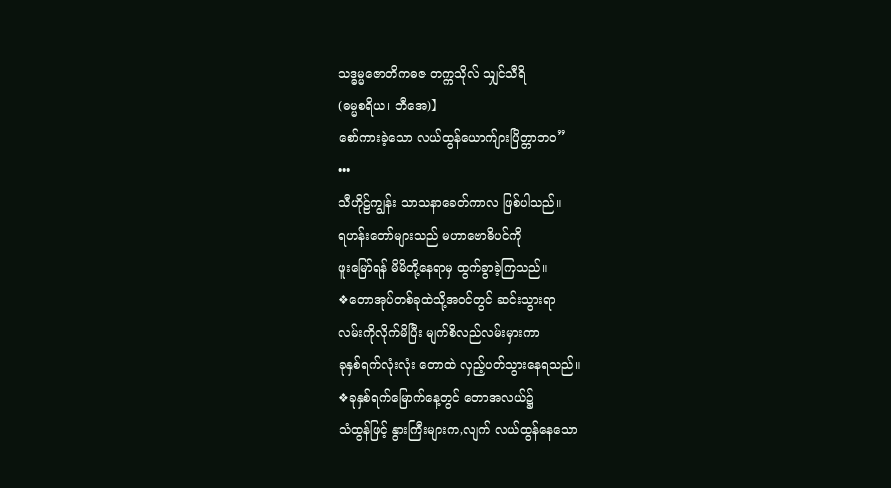သဒ္ဓမ္မဇောတိကဓဇ တက္ကသိုလ် သျှင်သီရိ
(ဓမ္မစရိယ၊ ဘီအေ)】
စော်ကားခဲ့သော လယ်ထွန်ယောက်ျားပြိတ္တာဘဝ”
•••
သီဟိုဠ်ကျွန်း သာသနာခေတ်ကာလ ဖြစ်ပါသည်။
ရဟန်းတော်များသည် မဟာဗောဓိပင်ကို
ဖူးမြော်ရန် မိမိတို့နေရာမှ ထွက်ခွာခဲ့ကြသည်။
❖တောအုပ်တစ်ခုထဲသို့အဝင်တွင် ဆင်းသွားရာ
လမ်းကိုလိုက်မိပြီး မျက်စိလည်လမ်းမှားကာ
ခုနှစ်ရက်လုံးလုံး တောထဲ လှည့်ပတ်သွားနေရသည်။
❖ခုနှစ်ရက်မြောက်နေ့တွင် တောအလယ်၌
သံထွန်ဖြင့် နွားကြီးများက,လျက် လယ်ထွန်နေသော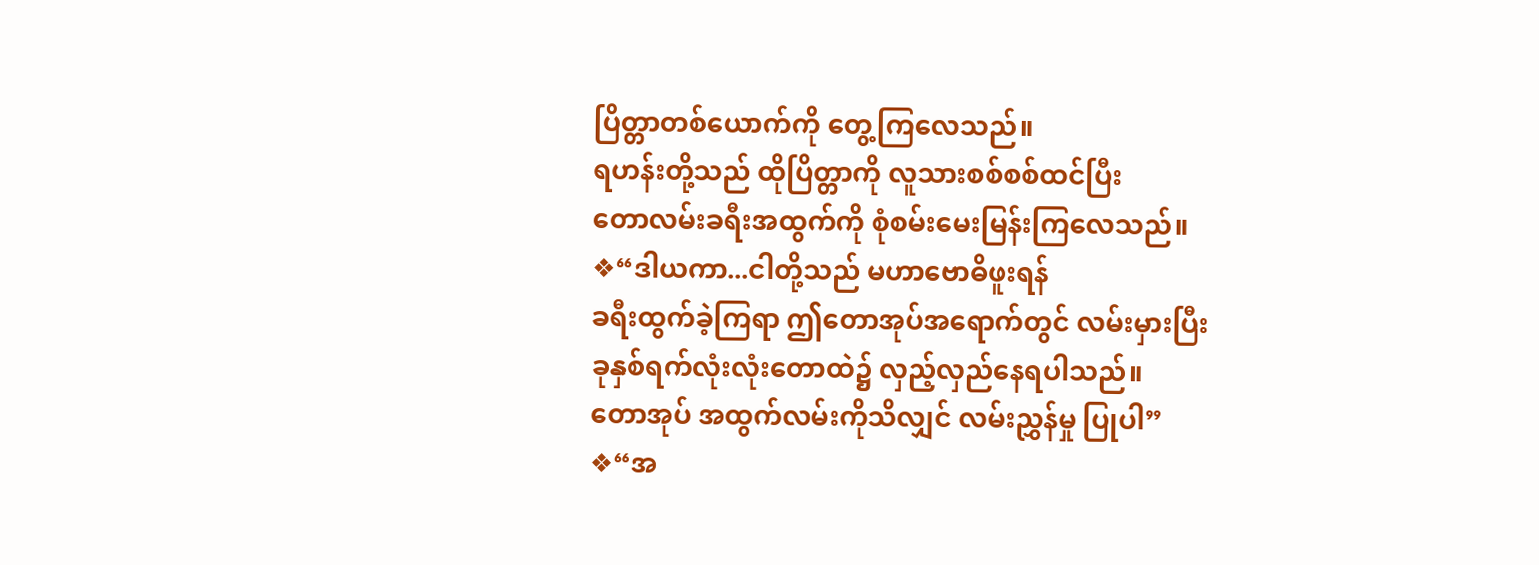ပြိတ္တာတစ်ယောက်ကို တွေ့ကြလေသည်။
ရဟန်းတို့သည် ထိုပြိတ္တာကို လူသားစစ်စစ်ထင်ပြီး
တောလမ်းခရီးအထွက်ကို စုံစမ်းမေးမြန်းကြလေသည်။
❖“ဒါယကာ...ငါတို့သည် မဟာဗောဓိဖူးရန်
ခရီးထွက်ခဲ့ကြရာ ဤတောအုပ်အရောက်တွင် လမ်းမှားပြီး
ခုနှစ်ရက်လုံးလုံးတောထဲ၌ လှည့်လှည်နေရပါသည်။
တောအုပ် အထွက်လမ်းကိုသိလျှင် လမ်းညွှန်မှု ပြုပါ”
❖“အ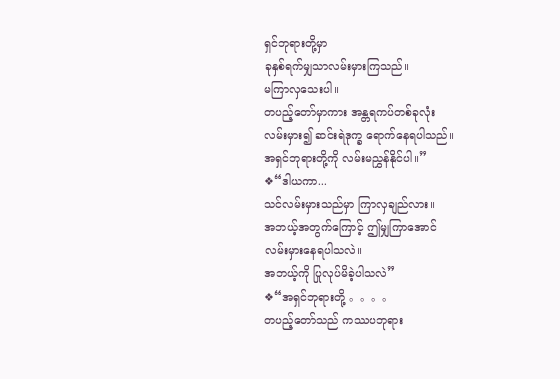ရှင်ဘုရားတို့မှာ
ခုနှစ်ရက်မျှသာလမ်းမှားကြသည်။
မကြာလှသေးပါ။
တပည့်တော်မှာကား အန္တရကပ်တစ်ခုလုံး
လမ်းမှား၍ ဆင်းရဲဒုက္ခ ရောက်နေရပါသည်။
အရှင်ဘုရားတို့ကို လမ်းမညွှန်နိုင်ပါ။”
❖“ဒါယကာ...
သင်လမ်းမှားသည်မှာ ကြာလှချည်လား။
အဘယ့်အတွက်ကြောင့် ဤမျှကြာအောင်
လမ်းမှားနေရပါသလဲ။
အဘယ့်ကို ပြုလုပ်မိခဲ့ပါသလဲ”
❖“အရှင်ဘုရားတို့ 。。。。
တပည့်တော်သည် ကဿပဘုရား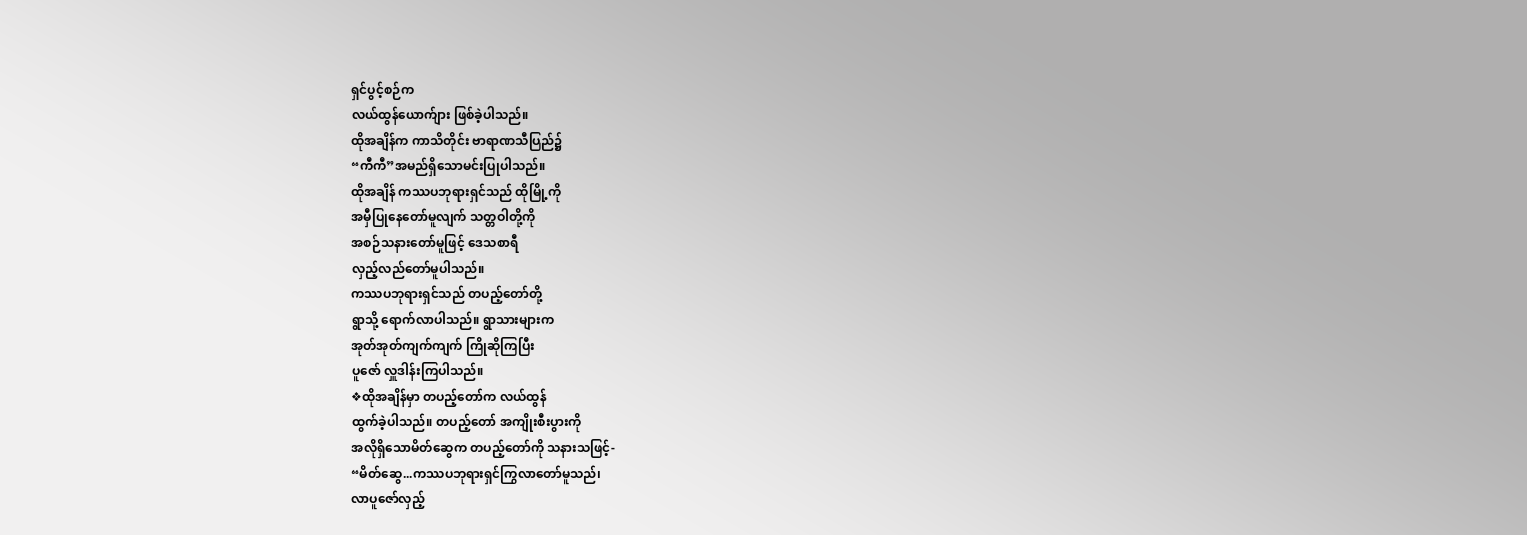ရှင်ပွင့်စဉ်က
လယ်ထွန်ယောက်ျား ဖြစ်ခဲ့ပါသည်။
ထိုအချိန်က ကာသိတိုင်း ဗာရာဏသီပြည်၌
“ကီကီ”အမည်ရှိသောမင်းပြုပါသည်။
ထိုအချိန် ကဿပဘုရားရှင်သည် ထိုမြို့ကို
အမှီပြုနေတော်မူလျက် သတ္တဝါတို့ကို
အစဉ်သနားတော်မူဖြင့် ဒေသစာရီ
လှည့်လည်တော်မူပါသည်။
ကဿပဘုရားရှင်သည် တပည့်တော်တို့
ရွာသို့ ရောက်လာပါသည်။ ရွာသားများက
အုတ်အုတ်ကျက်ကျက် ကြိုဆိုကြပြီး
ပူဇော် လှူဒါန်းကြပါသည်။
❖ထိုအချိန်မှာ တပည့်တော်က လယ်ထွန်
ထွက်ခဲ့ပါသည်။ တပည့်တော် အကျိုးစီးပွားကို
အလိုရှိသောမိတ်ဆွေက တပည့်တော်ကို သနားသဖြင့်-
“မိတ်ဆွေ...ကဿပဘုရားရှင်ကြွလာတော်မူသည်၊
လာပူဇော်လှည့်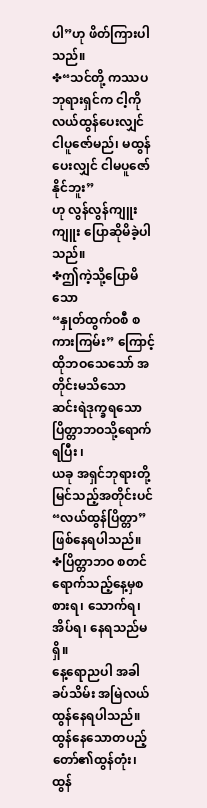ပါ”ဟု ဖိတ်ကြားပါသည်။
✤“သင်တို့ ကဿပဘုရားရှင်က ငါ့ကို လယ်ထွန်ပေးလျှင်
ငါပူဇော်မည်၊ မထွန်ပေးလျှင် ငါမပူဇော်နိုင်ဘူး”
ဟု လွန်လွန်ကျူးကျူး ပြောဆိုမိခဲ့ပါသည်။
✤ဤကဲ့သို့ပြောမိသော
“နှုတ်ထွက်ဝစီ စကားကြမ်း” ကြောင့်
ထိုဘဝသေသော် အတိုင်းမသိသော
ဆင်းရဲဒုက္ခရသော ပြိတ္တာဘဝသို့ရောက်ရပြီး ၊
ယခု အရှင်ဘုရားတို့ မြင်သည့်အတိုင်းပင်
“လယ်ထွန်ပြိတ္တာ” ဖြစ်နေရပါသည်။
✤ပြိတ္တာဘဝ စတင်ရောက်သည့်နေ့မှစ
စားရ၊ သောက်ရ၊ အိပ်ရ၊ နေရသည်မရှိ။
နေ့ရောညပါ အခါခပ်သိမ်း အမြဲလယ်ထွန်နေရပါသည်။
ထွန်နေသောတပည့်တော်၏ထွန်တုံး၊ ထွန်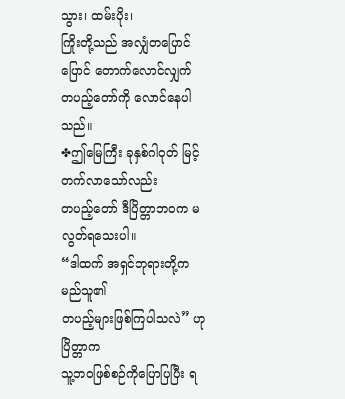သွား၊ ထမ်းပိုး၊
ကြိုးတို့သည် အလျှံတပြောင်ပြောင် တောက်လောင်လျှက်
တပည့်တော်ကို လောင်နေပါသည်။
✤ဤမြေကြီး ခုနှစ်ဂါဝုတ် မြင့်တက်လာသော်လည်း
တပည့်တော် ဒီပြိတ္တာဘဝက မလွတ်ရသေးပါ။
“ဒါထက် အရှင်ဘုရားတို့က မည်သူ၏
တပည့်များဖြစ်ကြပါသလဲ” ဟု ပြိတ္တာက
သူ့ဘဝဖြစ်စဉ်ကိုပြောပြပြီး ရ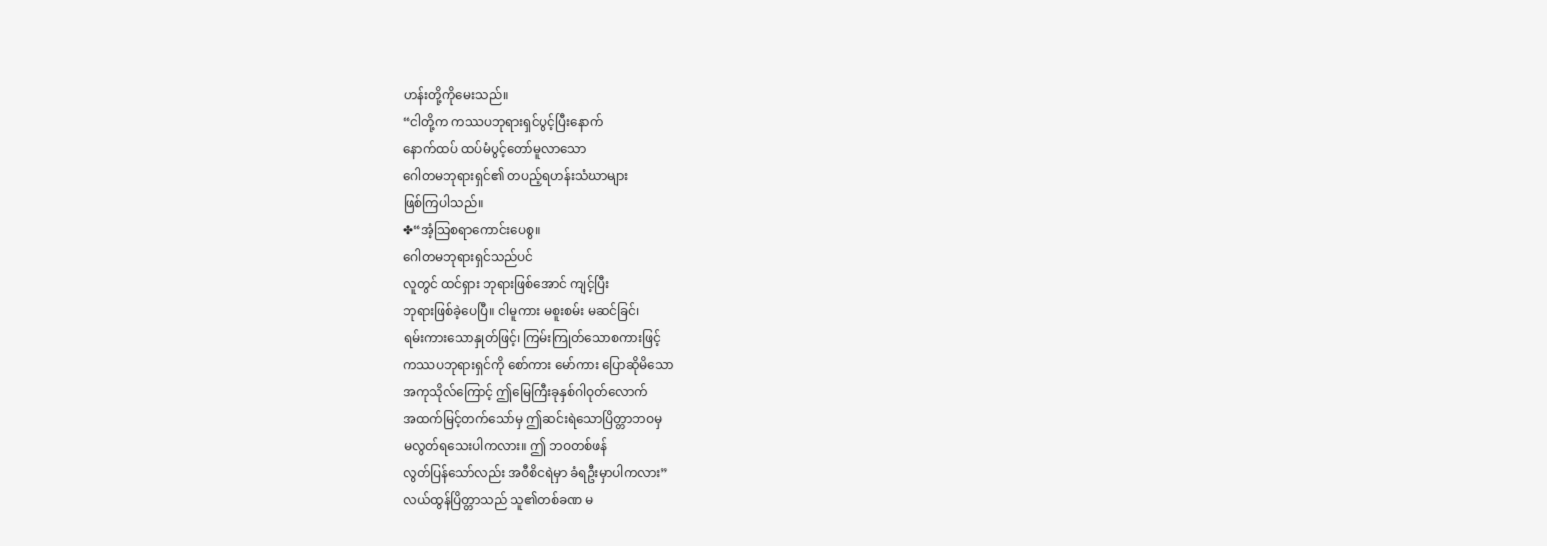ဟန်းတို့ကိုမေးသည်။
“ငါတို့က ကဿပဘုရားရှင်ပွင့်ပြီးနောက်
နောက်ထပ် ထပ်မံပွင့်တော်မူလာသော
ဂေါတမဘုရားရှင်၏ တပည့်ရဟန်းသံဃာများ
ဖြစ်ကြပါသည်။
✤“အံ့သြစရာကောင်းပေစွ။
ဂေါတမဘုရားရှင်သည်ပင်
လူတွင် ထင်ရှား ဘုရားဖြစ်အောင် ကျင့်ပြီး
ဘုရားဖြစ်ခဲ့ပေပြီ။ ငါမူကား မစူးစမ်း မဆင်ခြင်၊
ရမ်းကားသောနှုတ်ဖြင့်၊ ကြမ်းကြုတ်သောစကားဖြင့်
ကဿပဘုရားရှင်ကို စော်ကား မော်ကား ပြောဆိုမိသော
အကုသိုလ်ကြောင့် ဤမြေကြီးခုနှစ်ဂါဝုတ်လောက်
အထက်မြင့်တက်သော်မှ ဤဆင်းရဲသောပြိတ္တာဘဝမှ
မလွတ်ရသေးပါကလား။ ဤ ဘဝတစ်ဖန်
လွတ်ပြန်သော်လည်း အဝီစိငရဲမှာ ခံရဦးမှာပါကလား”
လယ်ထွန်ပြိတ္တာသည် သူ၏တစ်ခဏ မ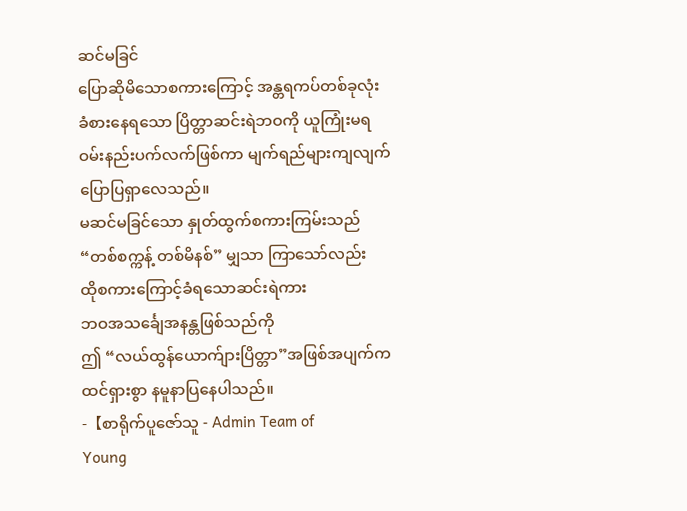ဆင်မခြင်
ပြောဆိုမိသောစကားကြောင့် အန္တရကပ်တစ်ခုလုံး
ခံစားနေရသော ပြိတ္တာဆင်းရဲဘဝကို ယူကြုံးမရ
ဝမ်းနည်းပက်လက်ဖြစ်ကာ မျက်ရည်များကျလျက်
ပြောပြရှာလေသည်။
မဆင်မခြင်သော နှုတ်ထွက်စကားကြမ်းသည်
“တစ်စက္ကန့် တစ်မိနစ်” မျှသာ ကြာသော်လည်း
ထိုစကားကြောင့်ခံရသောဆင်းရဲကား
ဘဝအသင်္ချေအနန္တဖြစ်သည်ကို
ဤ “လယ်ထွန်ယောက်ျားပြိတ္တာ”အဖြစ်အပျက်က
ထင်ရှားစွာ နမူနာပြနေပါသည်။
-【စာရိုက်ပူဇော်သူ - Admin Team of
Young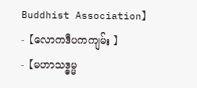Buddhist Association】
-【လောကဒီပကကျမ်း 】
-【မဟာသဒ္ဓမ္မ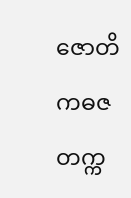ဇောတိကဓဇ တက္က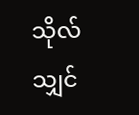သိုလ် သျှင်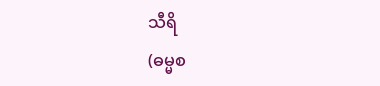သီရိ
(ဓမ္မစ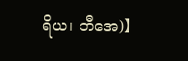ရိယ၊ ဘီအေ)】